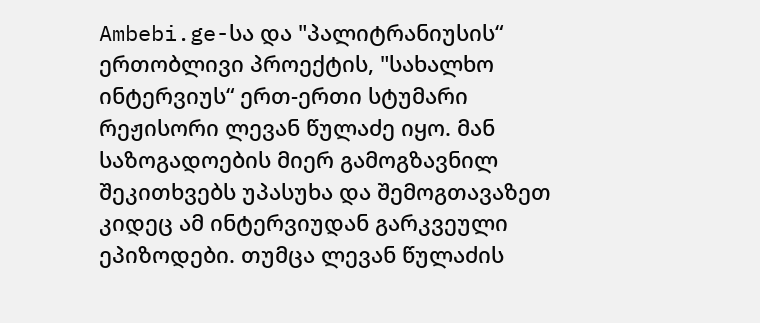Ambebi.ge-სა და "პალიტრანიუსის“ ერთობლივი პროექტის, "სახალხო ინტერვიუს“ ერთ-ერთი სტუმარი რეჟისორი ლევან წულაძე იყო. მან საზოგადოების მიერ გამოგზავნილ შეკითხვებს უპასუხა და შემოგთავაზეთ კიდეც ამ ინტერვიუდან გარკვეული ეპიზოდები. თუმცა ლევან წულაძის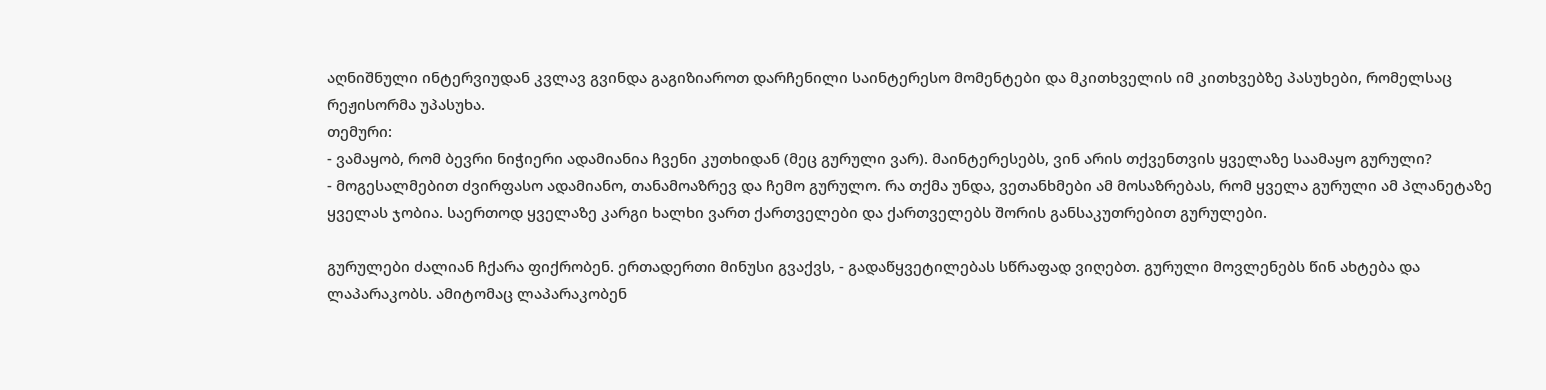აღნიშნული ინტერვიუდან კვლავ გვინდა გაგიზიაროთ დარჩენილი საინტერესო მომენტები და მკითხველის იმ კითხვებზე პასუხები, რომელსაც რეჟისორმა უპასუხა.
თემური:
- ვამაყობ, რომ ბევრი ნიჭიერი ადამიანია ჩვენი კუთხიდან (მეც გურული ვარ). მაინტერესებს, ვინ არის თქვენთვის ყველაზე საამაყო გურული?
- მოგესალმებით ძვირფასო ადამიანო, თანამოაზრევ და ჩემო გურულო. რა თქმა უნდა, ვეთანხმები ამ მოსაზრებას, რომ ყველა გურული ამ პლანეტაზე ყველას ჯობია. საერთოდ ყველაზე კარგი ხალხი ვართ ქართველები და ქართველებს შორის განსაკუთრებით გურულები.

გურულები ძალიან ჩქარა ფიქრობენ. ერთადერთი მინუსი გვაქვს, - გადაწყვეტილებას სწრაფად ვიღებთ. გურული მოვლენებს წინ ახტება და ლაპარაკობს. ამიტომაც ლაპარაკობენ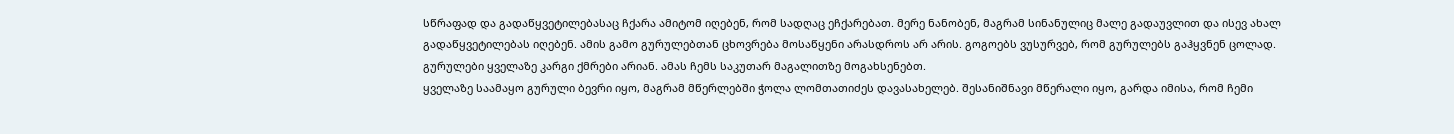სწრაფად და გადაწყვეტილებასაც ჩქარა ამიტომ იღებენ, რომ სადღაც ეჩქარებათ. მერე ნანობენ, მაგრამ სინანულიც მალე გადაუვლით და ისევ ახალ გადაწყვეტილებას იღებენ. ამის გამო გურულებთან ცხოვრება მოსაწყენი არასდროს არ არის. გოგოებს ვუსურვებ, რომ გურულებს გაჰყვნენ ცოლად. გურულები ყველაზე კარგი ქმრები არიან. ამას ჩემს საკუთარ მაგალითზე მოგახსენებთ.
ყველაზე საამაყო გურული ბევრი იყო, მაგრამ მწერლებში ჭოლა ლომთათიძეს დავასახელებ. შესანიშნავი მწერალი იყო, გარდა იმისა, რომ ჩემი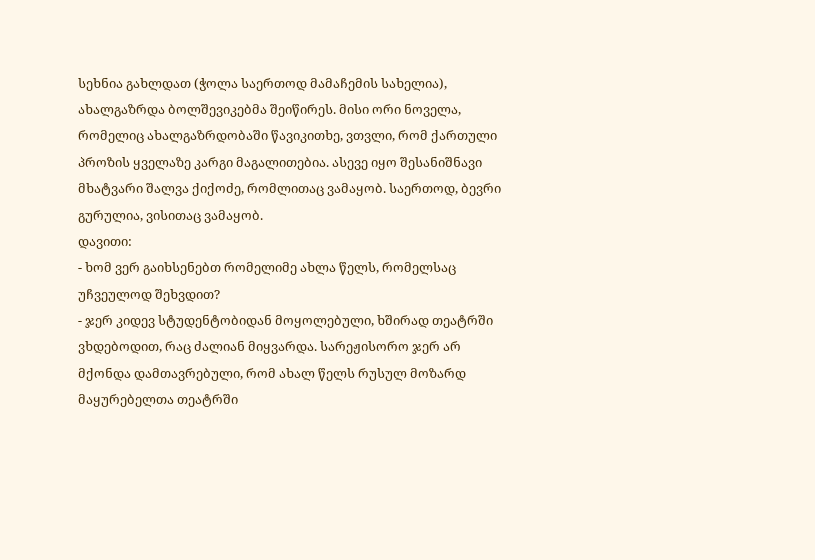სეხნია გახლდათ (ჭოლა საერთოდ მამაჩემის სახელია), ახალგაზრდა ბოლშევიკებმა შეიწირეს. მისი ორი ნოველა, რომელიც ახალგაზრდობაში წავიკითხე, ვთვლი, რომ ქართული პროზის ყველაზე კარგი მაგალითებია. ასევე იყო შესანიშნავი მხატვარი შალვა ქიქოძე, რომლითაც ვამაყობ. საერთოდ, ბევრი გურულია, ვისითაც ვამაყობ.
დავითი:
- ხომ ვერ გაიხსენებთ რომელიმე ახლა წელს, რომელსაც უჩვეულოდ შეხვდით?
- ჯერ კიდევ სტუდენტობიდან მოყოლებული, ხშირად თეატრში ვხდებოდით, რაც ძალიან მიყვარდა. სარეჟისორო ჯერ არ მქონდა დამთავრებული, რომ ახალ წელს რუსულ მოზარდ მაყურებელთა თეატრში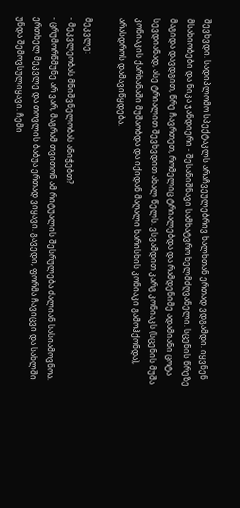შევხვდი. სადიპლომო სპექტაკლს არაჩვეულებრივ ხალხთან ერთად ვდგამდი. იყვნენ მსახიობები და ნიკა ჯანდიერი - შესანიშნავი სამხატვრო ხელმძღვანელი. სცენის წრეზე მაგიდა დავდგით, წრე ჩავრთეთ, რომელიც ტრიალებდა და რამდენიმე ადამიანი ცოტა სევდიანად, ასე ტრიალით შევხვდით ახალ წელს. ვსვამდით კარგ კონიაკს (სცენის მუშა კონიაკის ქარხანაში მუშაობდა და იქიდან მაღალი ხარისხის კონიაკი გამოჰქონდა), არასდროს დამავიწყდება.

მეკვლე:
- მეკვლეობას მნიშვნელობას ანიჭებთ?
- ცრუმორწმუნე არ ვარ, მაგრამ თვითონ ამ რიტუალის შესრულება ძალიან სასიამოვნოა. ერთხელ მეკვლე და თოვლის ბაბუა ერთად ვიყავი. გავედი, ფორმა ჩავიცვი და სახლში უნდა შემოვსულიყავი. ჩემი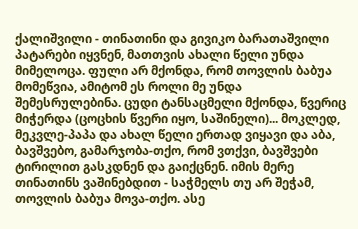ქალიშვილი - თინათინი და გივიკო ბარათაშვილი პატარები იყვნენ, მათთვის ახალი წელი უნდა მიმელოცა. ფული არ მქონდა, რომ თოვლის ბაბუა მომეწვია, ამიტომ ეს როლი მე უნდა შემესრულებინა. ცუდი ტანსაცმელი მქონდა, წვერიც მიჭერდა (ცოცხის წვერი იყო, საშინელი)... მოკლედ, მეკვლე-პაპა და ახალ წელი ერთად ვიყავი და აბა, ბავშვებო, გამარჯობა-თქო, რომ ვთქვი, ბავშვები ტირილით გასკდნენ და გაიქცნენ. იმის მერე თინათინს ვაშინებდით - საჭმელს თუ არ შეჭამ, თოვლის ბაბუა მოვა-თქო. ასე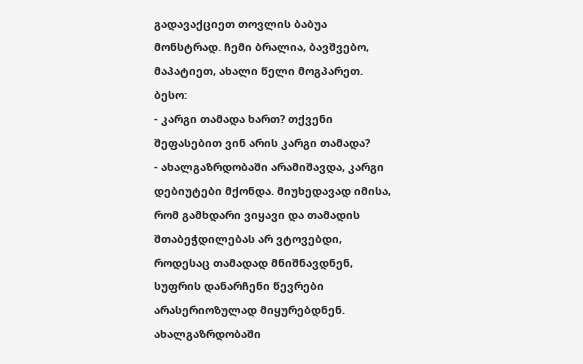გადავაქციეთ თოვლის ბაბუა მონსტრად. ჩემი ბრალია, ბავშვებო, მაპატიეთ, ახალი წელი მოგპარეთ.
ბესო:
- კარგი თამადა ხართ? თქვენი შეფასებით ვინ არის კარგი თამადა?
- ახალგაზრდობაში არამიშავდა, კარგი დებიუტები მქონდა. მიუხედავად იმისა, რომ გამხდარი ვიყავი და თამადის შთაბეჭდილებას არ ვტოვებდი, როდესაც თამადად მნიშნავდნენ, სუფრის დანარჩენი წევრები არასერიოზულად მიყურებდნენ. ახალგაზრდობაში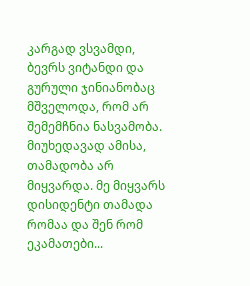კარგად ვსვამდი, ბევრს ვიტანდი და გურული ჯინიანობაც მშველოდა, რომ არ შემემჩნია ნასვამობა.
მიუხედავად ამისა, თამადობა არ მიყვარდა. მე მიყვარს დისიდენტი თამადა რომაა და შენ რომ ეკამათები...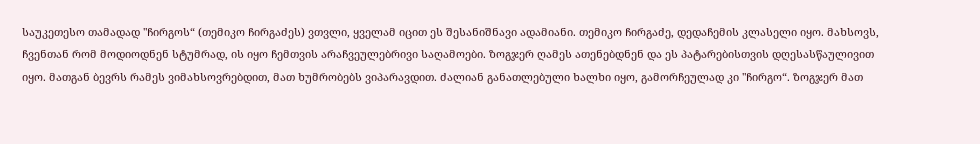საუკეთესო თამადად "ჩირგოს“ (თემიკო ჩირგაძეს) ვთვლი, ყველამ იცით ეს შესანიშნავი ადამიანი. თემიკო ჩირგაძე, დედაჩემის კლასელი იყო. მახსოვს, ჩვენთან რომ მოდიოდნენ სტუმრად, ის იყო ჩემთვის არაჩვეულებრივი საღამოები. ზოგჯერ ღამეს ათენებდნენ და ეს პატარებისთვის დღესასწაულივით იყო. მათგან ბევრს რამეს ვიმახსოვრებდით, მათ ხუმრობებს ვიპარავდით. ძალიან განათლებული ხალხი იყო, გამორჩეულად კი "ჩირგო“. ზოგჯერ მათ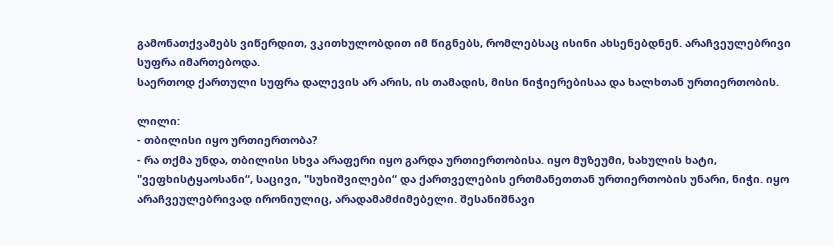გამონათქვამებს ვიწერდით, ვკითხულობდით იმ წიგნებს, რომლებსაც ისინი ახსენებდნენ. არაჩვეულებრივი სუფრა იმართებოდა.
საერთოდ ქართული სუფრა დალევის არ არის, ის თამადის, მისი ნიჭიერებისაა და ხალხთან ურთიერთობის.

ლილი:
- თბილისი იყო ურთიერთობა?
- რა თქმა უნდა, თბილისი სხვა არაფერი იყო გარდა ურთიერთობისა. იყო მუზეუმი, ხახულის ხატი, "ვეფხისტყაოსანი“, საცივი, "სუხიშვილები“ და ქართველების ერთმანეთთან ურთიერთობის უნარი, ნიჭი. იყო არაჩვეულებრივად ირონიულიც, არადამამძიმებელი. შესანიშნავი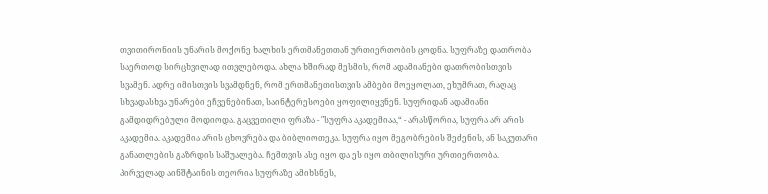თვითირონიის უნარის მოქონე ხალხის ერთმანეთთან ურთიერთობის ცოდნა. სუფრაზე დათრობა საერთოდ სირცხვილად ითვლებოდა. ახლა ხშირად მესმის, რომ ადამიანები დათრობისთვის სვამენ. ადრე იმისთვის სვამდნენ, რომ ერთმანეთისთვის ამბები მოეყოლათ, ეხუმრათ, რაღაც სხვადასხვა უნარები ეჩვენებინათ, საინტერესოები ყოფილიყვნენ. სუფრიდან ადამიანი გამდიდრებული მოდიოდა. გაცვეთილი ფრაზა - "სუფრა აკადემიაა,“ - არასწორია, სუფრა არ არის აკადემია. აკადემია არის ცხოვრება და ბიბლიოთეკა. სუფრა იყო მეგობრების შეძენის, ან საკუთარი განათლების გაზრდის საშუალება. ჩემთვის ასე იყო და ეს იყო თბილისური ურთიერთობა. პირველად აინშტაინის თეორია სუფრაზე ამიხსნეს,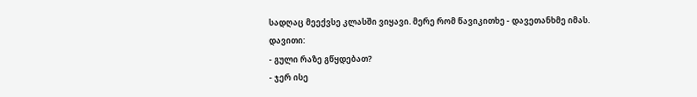სადღაც მეექვსე კლასში ვიყავი. მერე რომ წავიკითხე - დავეთანხმე იმას.
დავითი:
- გული რაზე გწყდებათ?
- ჯერ ისე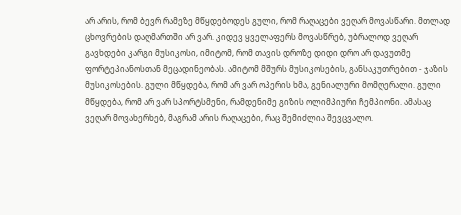არ არის, რომ ბევრ რამეზე მწყდებოდეს გული, რომ რაღაცები ვეღარ მოვასწარი. მთლად ცხოვრების დაღმართში არ ვარ. კიდევ ყველაფერს მოვასწრებ, უბრალოდ ვეღარ გავხდები კარგი მუსიკოსი, იმიტომ, რომ თავის დროზე დიდი დრო არ დავუთმე ფორტეპიანოსთან მეცადინეობას. ამიტომ მშურს მუსიკოსების, განსაკუთრებით - ჯაზის მუსიკოსების. გული მწყდება, რომ არ ვარ ოპერის ხმა, გენიალური მომღერალი. გული მწყდება, რომ არ ვარ სპორტსმენი, რამდენიმე გიზის ოლიმპიური ჩემპიონი. ამასაც ვეღარ მოვახერხებ, მაგრამ არის რაღაცები, რაც შემიძლია შევცვალო.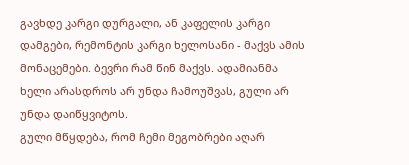გავხდე კარგი დურგალი, ან კაფელის კარგი დამგები, რემონტის კარგი ხელოსანი - მაქვს ამის მონაცემები. ბევრი რამ წინ მაქვს. ადამიანმა ხელი არასდროს არ უნდა ჩამოუშვას, გული არ უნდა დაიწყვიტოს.
გული მწყდება, რომ ჩემი მეგობრები აღარ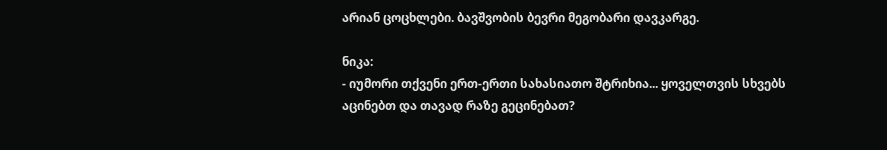არიან ცოცხლები. ბავშვობის ბევრი მეგობარი დავკარგე.

ნიკა:
- იუმორი თქვენი ერთ-ერთი სახასიათო შტრიხია... ყოველთვის სხვებს აცინებთ და თავად რაზე გეცინებათ?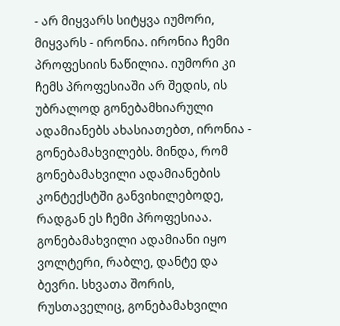- არ მიყვარს სიტყვა იუმორი, მიყვარს - ირონია. ირონია ჩემი პროფესიის ნაწილია. იუმორი კი ჩემს პროფესიაში არ შედის, ის უბრალოდ გონებამხიარული ადამიანებს ახასიათებთ, ირონია - გონებამახვილებს. მინდა, რომ გონებამახვილი ადამიანების კონტექსტში განვიხილებოდე, რადგან ეს ჩემი პროფესიაა. გონებამახვილი ადამიანი იყო ვოლტერი, რაბლე, დანტე და ბევრი. სხვათა შორის, რუსთაველიც, გონებამახვილი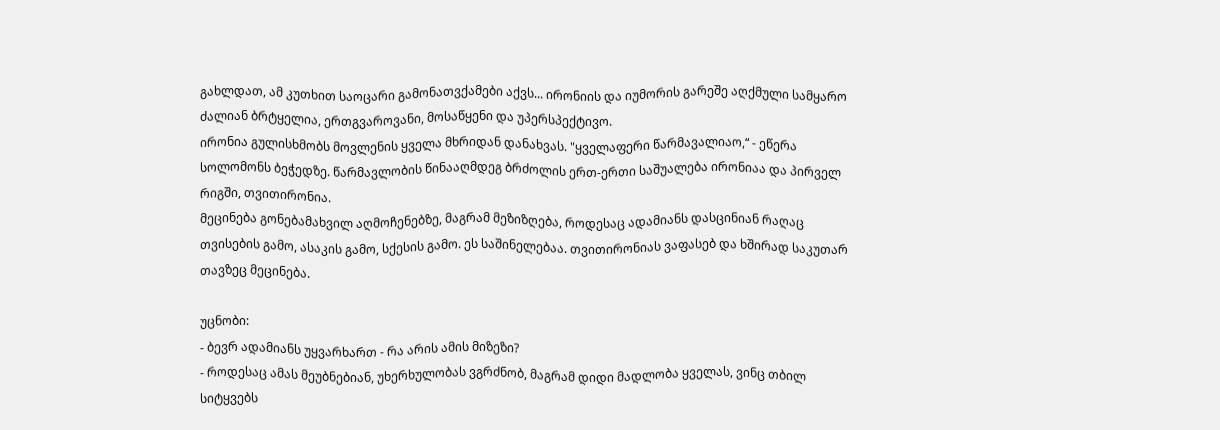გახლდათ, ამ კუთხით საოცარი გამონათვქამები აქვს... ირონიის და იუმორის გარეშე აღქმული სამყარო ძალიან ბრტყელია, ერთგვაროვანი, მოსაწყენი და უპერსპექტივო.
ირონია გულისხმობს მოვლენის ყველა მხრიდან დანახვას. "ყველაფერი წარმავალიაო,“ - ეწერა სოლომონს ბეჭედზე. წარმავლობის წინააღმდეგ ბრძოლის ერთ-ერთი საშუალება ირონიაა და პირველ რიგში, თვითირონია.
მეცინება გონებამახვილ აღმოჩენებზე, მაგრამ მეზიზღება, როდესაც ადამიანს დასცინიან რაღაც თვისების გამო, ასაკის გამო, სქესის გამო. ეს საშინელებაა. თვითირონიას ვაფასებ და ხშირად საკუთარ თავზეც მეცინება.

უცნობი:
- ბევრ ადამიანს უყვარხართ - რა არის ამის მიზეზი?
- როდესაც ამას მეუბნებიან, უხერხულობას ვგრძნობ, მაგრამ დიდი მადლობა ყველას, ვინც თბილ სიტყვებს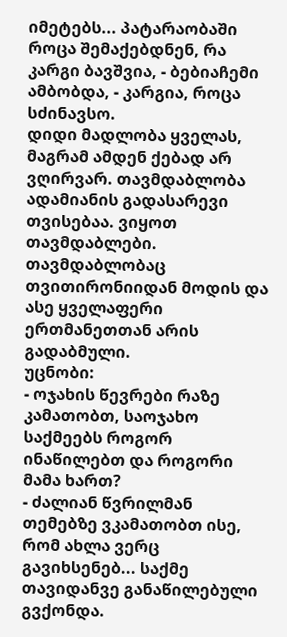იმეტებს... პატარაობაში როცა შემაქებდნენ, რა კარგი ბავშვია, - ბებიაჩემი ამბობდა, - კარგია, როცა სძინავსო.
დიდი მადლობა ყველას, მაგრამ ამდენ ქებად არ ვღირვარ. თავმდაბლობა ადამიანის გადასარევი თვისებაა. ვიყოთ თავმდაბლები. თავმდაბლობაც თვითირონიიდან მოდის და ასე ყველაფერი ერთმანეთთან არის გადაბმული.
უცნობი:
- ოჯახის წევრები რაზე კამათობთ, საოჯახო საქმეებს როგორ ინაწილებთ და როგორი მამა ხართ?
- ძალიან წვრილმან თემებზე ვკამათობთ ისე, რომ ახლა ვერც გავიხსენებ... საქმე თავიდანვე განაწილებული გვქონდა.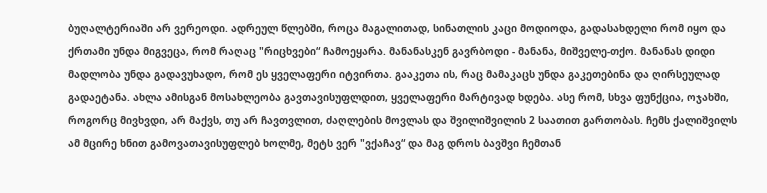ბუღალტერიაში არ ვერეოდი. ადრეულ წლებში, როცა მაგალითად, სინათლის კაცი მოდიოდა, გადასახდელი რომ იყო და ქრთამი უნდა მიგვეცა, რომ რაღაც "რიცხვები“ ჩამოეყარა. მანანასკენ გავრბოდი - მანანა, მიშველე-თქო. მანანას დიდი მადლობა უნდა გადავუხადო, რომ ეს ყველაფერი იტვირთა. გააკეთა ის, რაც მამაკაცს უნდა გაკეთებინა და ღირსეულად გადაეტანა. ახლა ამისგან მოსახლეობა გავთავისუფლდით, ყველაფერი მარტივად ხდება. ასე რომ, სხვა ფუნქცია, ოჯახში, როგორც მივხვდი, არ მაქვს, თუ არ ჩავთვლით, ძაღლების მოვლას და შვილიშვილის 2 საათით გართობას. ჩემს ქალიშვილს ამ მცირე ხნით გამოვათავისუფლებ ხოლმე, მეტს ვერ "ვქაჩავ“ და მაგ დროს ბავშვი ჩემთან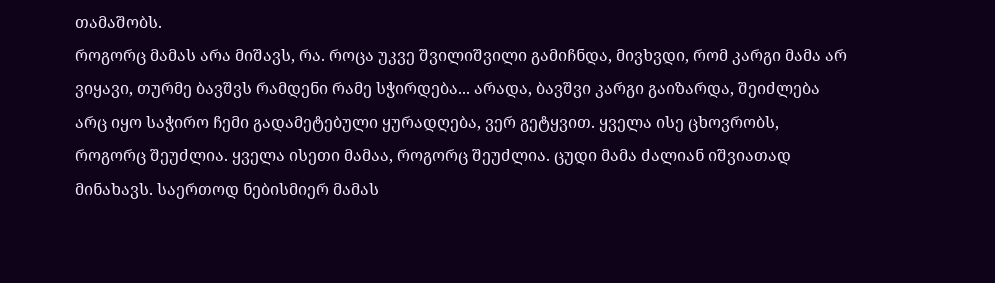თამაშობს.
როგორც მამას არა მიშავს, რა. როცა უკვე შვილიშვილი გამიჩნდა, მივხვდი, რომ კარგი მამა არ ვიყავი, თურმე ბავშვს რამდენი რამე სჭირდება... არადა, ბავშვი კარგი გაიზარდა, შეიძლება არც იყო საჭირო ჩემი გადამეტებული ყურადღება, ვერ გეტყვით. ყველა ისე ცხოვრობს, როგორც შეუძლია. ყველა ისეთი მამაა, როგორც შეუძლია. ცუდი მამა ძალიან იშვიათად მინახავს. საერთოდ ნებისმიერ მამას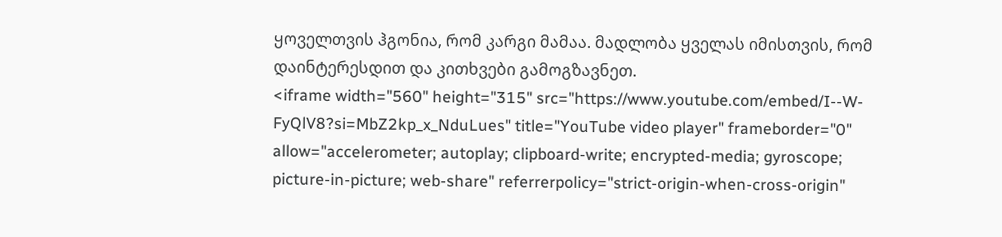ყოველთვის ჰგონია, რომ კარგი მამაა. მადლობა ყველას იმისთვის, რომ დაინტერესდით და კითხვები გამოგზავნეთ.
<iframe width="560" height="315" src="https://www.youtube.com/embed/I--W-FyQlV8?si=MbZ2kp_x_NduLues" title="YouTube video player" frameborder="0" allow="accelerometer; autoplay; clipboard-write; encrypted-media; gyroscope; picture-in-picture; web-share" referrerpolicy="strict-origin-when-cross-origin"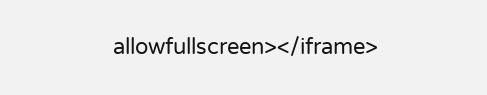allowfullscreen></iframe>